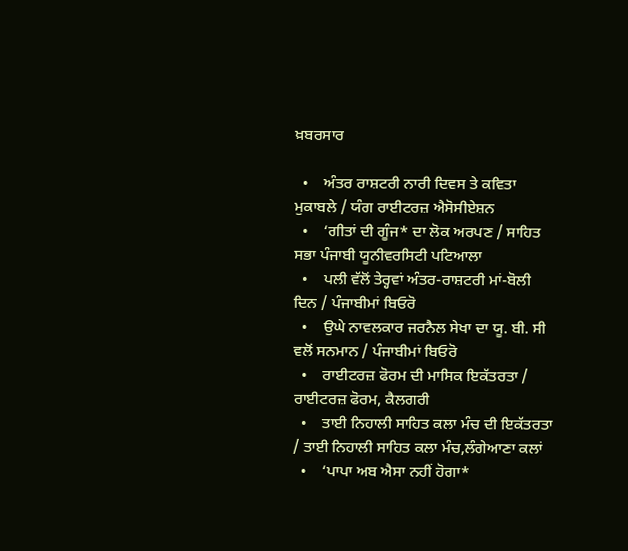ਖ਼ਬਰਸਾਰ

  •    ਅੰਤਰ ਰਾਸ਼ਟਰੀ ਨਾਰੀ ਦਿਵਸ ਤੇ ਕਵਿਤਾ ਮੁਕਾਬਲੇ / ਯੰਗ ਰਾਈਟਰਜ਼ ਐਸੋਸੀਏਸ਼ਨ
  •    ‘ਗੀਤਾਂ ਦੀ ਗੂੰਜ* ਦਾ ਲੋਕ ਅਰਪਣ / ਸਾਹਿਤ ਸਭਾ ਪੰਜਾਬੀ ਯੂਨੀਵਰਸਿਟੀ ਪਟਿਆਲਾ
  •    ਪਲੀ ਵੱਲੋਂ ਤੇਰ੍ਹਵਾਂ ਅੰਤਰ-ਰਾਸ਼ਟਰੀ ਮਾਂ-ਬੋਲੀ ਦਿਨ / ਪੰਜਾਬੀਮਾਂ ਬਿਓਰੋ
  •    ਉਘੇ ਨਾਵਲਕਾਰ ਜਰਨੈਲ ਸੇਖਾ ਦਾ ਯੂ. ਬੀ. ਸੀ ਵਲੋਂ ਸਨਮਾਨ / ਪੰਜਾਬੀਮਾਂ ਬਿਓਰੋ
  •    ਰਾਈਟਰਜ਼ ਫੋਰਮ ਦੀ ਮਾਸਿਕ ਇਕੱਤਰਤਾ / ਰਾਈਟਰਜ਼ ਫੋਰਮ, ਕੈਲਗਰੀ
  •    ਤਾਈ ਨਿਹਾਲੀ ਸਾਹਿਤ ਕਲਾ ਮੰਚ ਦੀ ਇਕੱਤਰਤਾ / ਤਾਈ ਨਿਹਾਲੀ ਸਾਹਿਤ ਕਲਾ ਮੰਚ,ਲੰਗੇਆਣਾ ਕਲਾਂ
  •    ‘ਪਾਪਾ ਅਬ ਐਸਾ ਨਹੀਂ ਹੋਗਾ*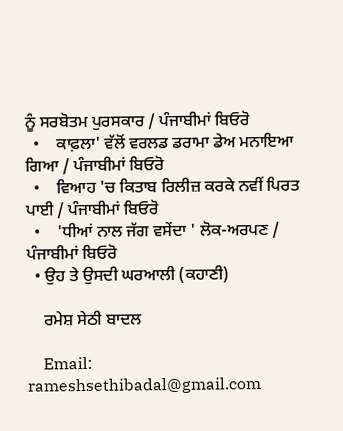ਨੂੰ ਸਰਬੋਤਮ ਪੁਰਸਕਾਰ / ਪੰਜਾਬੀਮਾਂ ਬਿਓਰੋ
  •    ਕਾਫ਼ਲਾ' ਵੱਲੋਂ ਵਰਲਡ ਡਰਾਮਾ ਡੇਅ ਮਨਾਇਆ ਗਿਆ / ਪੰਜਾਬੀਮਾਂ ਬਿਓਰੋ
  •    ਵਿਆਹ 'ਚ ਕਿਤਾਬ ਰਿਲੀਜ਼ ਕਰਕੇ ਨਵੀਂ ਪਿਰਤ ਪਾਈ / ਪੰਜਾਬੀਮਾਂ ਬਿਓਰੋ
  •    'ਧੀਆਂ ਨਾਲ ਜੱਗ ਵਸੇਂਦਾ ' ਲੋਕ-ਅਰਪਣ / ਪੰਜਾਬੀਮਾਂ ਬਿਓਰੋ
  • ਉਹ ਤੇ ਉਸਦੀ ਘਰਆਲੀ (ਕਹਾਣੀ)

    ਰਮੇਸ਼ ਸੇਠੀ ਬਾਦਲ

    Email: rameshsethibadal@gmail.com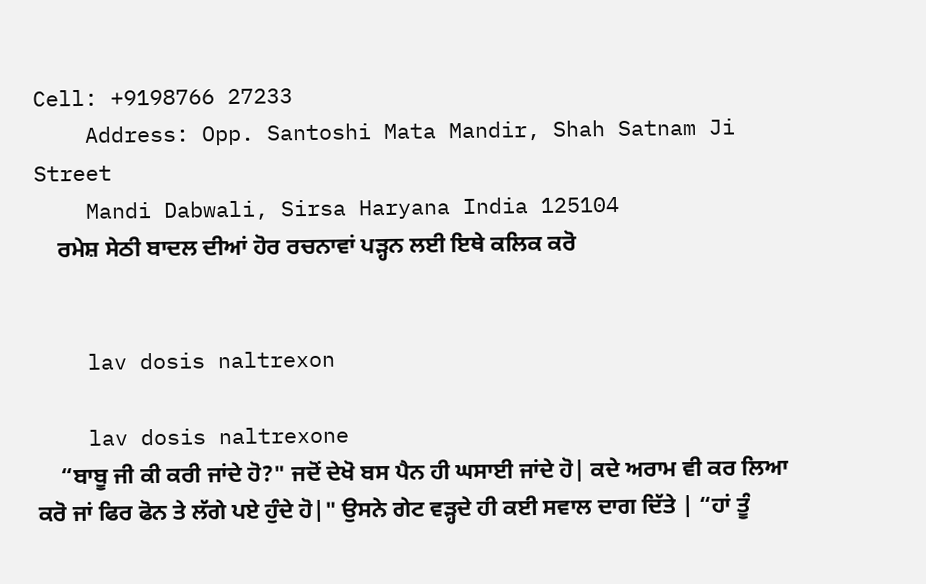Cell: +9198766 27233
    Address: Opp. Santoshi Mata Mandir, Shah Satnam Ji Street
    Mandi Dabwali, Sirsa Haryana India 125104
    ਰਮੇਸ਼ ਸੇਠੀ ਬਾਦਲ ਦੀਆਂ ਹੋਰ ਰਚਨਾਵਾਂ ਪੜ੍ਹਨ ਲਈ ਇਥੇ ਕਲਿਕ ਕਰੋ


    lav dosis naltrexon

    lav dosis naltrexone
    “ਬਾਬੂ ਜੀ ਕੀ ਕਰੀ ਜਾਂਦੇ ਹੋ?" ਜਦੋਂ ਦੇਖੋ ਬਸ ਪੈਨ ਹੀ ਘਸਾਈ ਜਾਂਦੇ ਹੋ| ਕਦੇ ਅਰਾਮ ਵੀ ਕਰ ਲਿਆ ਕਰੋ ਜਾਂ ਫਿਰ ਫੋਨ ਤੇ ਲੱਗੇ ਪਏ ਹੁੰਦੇ ਹੋ|" ਉਸਨੇ ਗੇਟ ਵੜ੍ਹਦੇ ਹੀ ਕਈ ਸਵਾਲ ਦਾਗ ਦਿੱਤੇ | “ਹਾਂ ਤੂੰ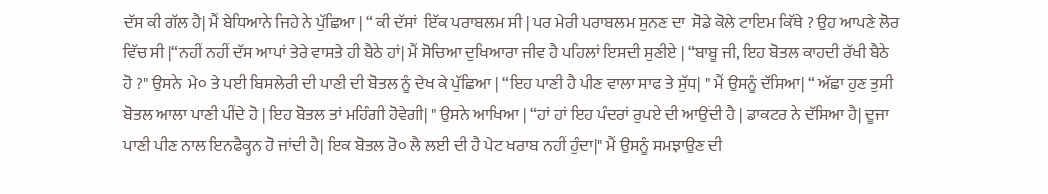ਦੱਸ ਕੀ ਗੱਲ ਹੈ| ਮੈਂ ਬੇਧਿਆਨੇ ਜਿਹੇ ਨੇ ਪੁੱਛਿਆ | “ ਕੀ ਦੱਸਾਂ  ਇੱਕ ਪਰਾਬਲਮ ਸੀ | ਪਰ ਮੇਰੀ ਪਰਾਬਲਮ ਸੁਨਣ ਦਾ  ਸੋਡੇ ਕੋਲੇ ਟਾਇਮ ਕਿੱਥੇ ? ਉਹ ਆਪਣੇ ਲੋਰ ਵਿੱਚ ਸੀ |“ਨਹੀਂ ਨਹੀਂ ਦੱਸ ਆਪਾਂ ਤੇਰੇ ਵਾਸਤੇ ਹੀ ਬੈਠੇ ਹਾਂ| ਮੈਂ ਸੋਚਿਆ ਦੁਖਿਆਰਾ ਜੀਵ ਹੈ ਪਹਿਲਾਂ ਇਸਦੀ ਸੁਣੀਏ | “ਬਾਬੂ ਜੀ, ਇਹ ਬੋਤਲ ਕਾਹਦੀ ਰੱਖੀ ਬੈਠੇ ਹੋ ?" ਉਸਨੇ  ਮੇ੦ ਤੇ ਪਈ ਬਿਸਲੇਰੀ ਦੀ ਪਾਣੀ ਦੀ ਬੋਤਲ ਨੂੰ ਦੇਖ ਕੇ ਪੁੱਛਿਆ | “ਇਹ ਪਾਣੀ ਹੈ ਪੀਣ ਵਾਲਾ ਸਾਫ ਤੇ ਸੁੱਧ| " ਮੈਂ ਉਸਨੂੰ ਦੱਸਿਆ| “ ਅੱਛਾ ਹੁਣ ਤੁਸੀ ਬੋਤਲ ਆਲਾ ਪਾਣੀ ਪੀਂਦੇ ਹੋ | ਇਹ ਬੋਤਲ ਤਾਂ ਮਹਿੰਗੀ ਹੋਵੇਗੀ| " ਉਸਨੇ ਆਖਿਆ | “ਹਾਂ ਹਾਂ ਇਹ ਪੰਦਰਾਂ ਰੁਪਏ ਦੀ ਆਉਂਦੀ ਹੈ | ਡਾਕਟਰ ਨੇ ਦੱਸਿਆ ਹੈ| ਦੂਜਾ ਪਾਣੀ ਪੀਣ ਨਾਲ ਇਨਫੈਕ੍ਹਨ ਹੋ ਜਾਂਦੀ ਹੈ| ਇਕ ਬੋਤਲ ਰੋ੦ ਲੈ ਲਈ ਦੀ ਹੈ ਪੇਟ ਖਰਾਬ ਨਹੀਂ ਹੁੰਦਾ|" ਮੈਂ ਉਸਨੂੰ ਸਮਝਾਉਣ ਦੀ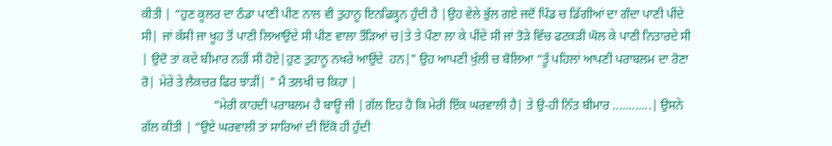ਕੀਤੀ | “ਹੁਣ ਕੂਲਰ ਦਾ ਠੰਡਾ ਪਾਣੀ ਪੀਣ ਨਾਲ ਵੀ ਤੁਹਾਨੂ ਇਨਫਿਕ੍ਹਨ ਹੁੰਦੀ ਹੈ |ਉਹ ਵੇਲੇ ਭੁੱਲ ਗਏ ਜਦੋਂ ਪਿੰਡ ਚ ਡਿੱਗੀਆਂ ਦਾ ਗੰਦਾ ਪਾਣੀ ਪੀਂਦੇ ਸੀ| ਜਾਂ ਕੱਸੀ ਜਾ ਖੂਹ ਤੋਂ ਪਾਣੀ ਲਿਆਉਂਦੇ ਸੀ ਪੀਣ ਵਾਲਾ ਤੌੜਿਆਂ ਚ|ਤੇ ਤੇ ਪੌਣਾ ਲਾ ਕੇ ਪੀਂਦੇ ਸੀ ਜਾਂ ਤੋੜੇ ਵਿੱਚ ਫਟਕੜੀ ਘੋਲ ਕੇ ਪਾਣੀ ਨਿਤਾਰਦੇ ਸੀ | ਉਦੋ ਤਾਂ ਕਦੇ ਬੀਮਾਰ ਨਹੀਂ ਸੀ ਹੋਏ|ਹੁਣ ਤੁਹਾਨੂ ਨਖਰੇ ਆਉਂਦੇ  ਹਨ|" ਉਹ ਆਪਣੀ ਖੁੱਲੀ ਚ ਬੋਲਿਆ “ਤੂੰ ਪਹਿਲਾਂ ਆਪਣੀ ਪਰਾਬਲਮ ਦਾ ਰੋਣਾ ਰੋ| ਮੇਰੇ ਤੇ ਲੈਕਚਰ ਫਿਰ ਝਾੜੀਂ| " ਮੈਂ ਤਲਖੀ ਚ ਕਿਹਾ |
                       “ਮੇਰੀ ਕਾਹਦੀ ਪਰਾਬਲਮ ਹੈ ਬਾਊ ਜੀ |ਗੱਲ ਇਹ ਹੈ ਕਿ ਮੇਰੀ ਇੱਕ ਘਰਵਾਲੀ ਹੈ| ਤੇ ਉ-ਹੀ ਨਿੱਤ ਬੀਮਾਰ ............| ਉਸਨੇ ਗੱਲ ਕੀਤੀ | “ਉਏ ਘਰਵਾਲੀ ਤਾਂ ਸਾਰਿਆਂ ਦੀ ਇੱਕੋ ਹੀ ਹੁੰਦੀ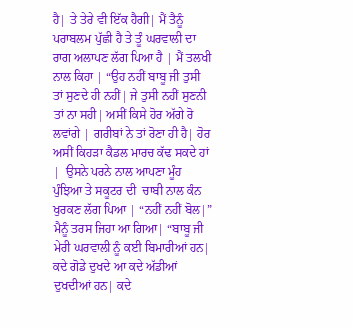ਹੈ| ਤੇ ਤੇਰੇ ਵੀ ਇੱਕ ਹੈਗੀ| ਮੈਂ ਤੈਨੂੰ ਪਰਾਬਲਮ ਪੁੱਛੀ ਹੈ ਤੇ ਤੂੰ ਘਰਵਾਲੀ ਦਾ ਰਾਗ ਅਲਾਪਣ ਲੱਗ ਪਿਆ ਹੈ | ਮੈਂ ਤਲਖੀ ਨਾਲ ਕਿਹਾ | “ਉਹ ਨਹੀਂ ਬਾਬੂ ਜੀ ਤੁਸੀ ਤਾਂ ਸੁਣਦੇ ਹੀ ਨਹੀਂ| ਜੇ ਤੁਸੀ ਨਹੀਂ ਸੁਣਨੀ ਤਾਂ ਨਾ ਸਹੀ| ਅਸੀਂ ਕਿਸੇ ਹੋਰ ਅੱਗੇ ਰੋ ਲਵਾਂਗੇ | ਗਰੀਬਾਂ ਨੇ ਤਾਂ ਰੋਣਾ ਹੀ ਹੈ| ਹੋਰ ਅਸੀਂ ਕਿਹੜਾ ਕੈਡਲ ਮਾਰਚ ਕੱਢ ਸਕਦੇ ਹਾਂ |  ਉਸਨੇ ਪਰਨੇ ਨਾਲ ਆਪਣਾ ਮੂੰਹ ਪੁੰਝਿਆ ਤੇ ਸਕੂਟਰ ਦੀ  ਚਾਬੀ ਨਾਲ ਕੰਨ ਖੁਰਕਣ ਲੱਗ ਪਿਆ | “ਨਹੀਂ ਨਹੀਂ ਬੋਲ|”  ਮੈਨੂੰ ਤਰਸ ਜਿਹਾ ਆ ਗਿਆ| “ਬਾਬੂ ਜੀ ਮੇਰੀ ਘਰਵਾਲੀ ਨੂੰ ਕਈ ਬਿਮਾਰੀਆਂ ਹਨ| ਕਦੇ ਗੋਡੇ ਦੁਖਦੇ ਆ ਕਦੇ ਅੱਡੀਆਂ ਦੁਖਦੀਆਂ ਹਨ| ਕਦੇ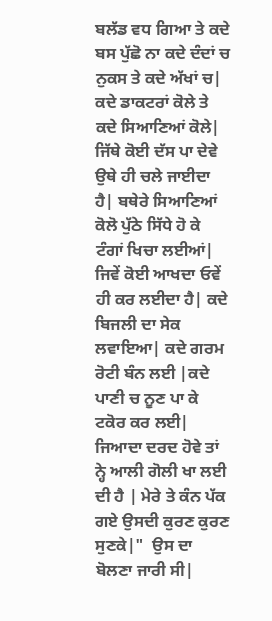ਬਲੱਡ ਵਧ ਗਿਆ ਤੇ ਕਦੇ ਬਸ ਪੁੱਛੋ ਨਾ ਕਦੇ ਦੰਦਾਂ ਚ ਨੁਕਸ ਤੇ ਕਦੇ ਅੱਖਾਂ ਚ| ਕਦੇ ਡਾਕਟਰਾਂ ਕੋਲੇ ਤੇ ਕਦੇ ਸਿਆਣਿਆਂ ਕੋਲੇ| ਜਿੱਥੇ ਕੋਈ ਦੱਸ ਪਾ ਦੇਵੇ ਉਥੇ ਹੀ ਚਲੇ ਜਾਈਦਾ ਹੈ| ਬਥੇਰੇ ਸਿਆਣਿਆਂ ਕੋਲੋ ਪੁੱਠੇ ਸਿੱਧੇ ਹੋ ਕੇ ਟੰਗਾਂ ਖਿਚਾ ਲਈਆਂ| ਜਿਵੇਂ ਕੋਈ ਆਖਦਾ ਓਵੇਂ ਹੀ ਕਰ ਲਈਦਾ ਹੈ| ਕਦੇ ਬਿਜਲੀ ਦਾ ਸੇਕ ਲਵਾਇਆ| ਕਦੇ ਗਰਮ ਰੋਟੀ ਬੰਨ ਲਈ |ਕਦੇ ਪਾਣੀ ਚ ਨੂਣ ਪਾ ਕੇ ਟਕੋਰ ਕਰ ਲਈ| ਜਿਆਦਾ ਦਰਦ ਹੋਵੇ ਤਾਂ ਨ੍ਹੇ ਆਲੀ ਗੋਲੀ ਖਾ ਲਈ ਦੀ ਹੈ | ਮੇਰੇ ਤੇ ਕੰਨ ਪੱਕ ਗਏ ਉਸਦੀ ਕੁਰਣ ਕੁਰਣ ਸੁਣਕੇ|"  ਉਸ ਦਾ ਬੋਲਣਾ ਜਾਰੀ ਸੀ|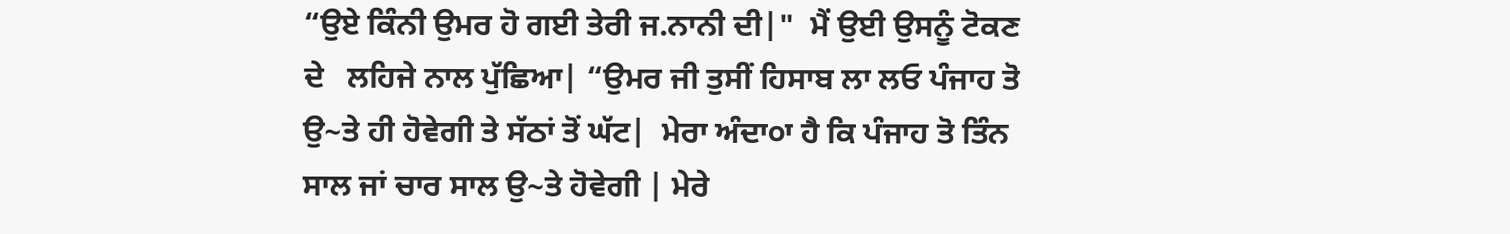“ਉਏ ਕਿੰਨੀ ਉਮਰ ਹੋ ਗਈ ਤੇਰੀ ਜ.ਨਾਨੀ ਦੀ|"  ਮੈਂ ਉਈ ਉਸਨੂੰ ਟੋਕਣ ਦੇ   ਲਹਿਜੇ ਨਾਲ ਪੁੱਛਿਆ| “ਉਮਰ ਜੀ ਤੁਸੀਂ ਹਿਸਾਬ ਲਾ ਲਓ ਪੰਜਾਹ ਤੋ ਉ~ਤੇ ਹੀ ਹੋਵੇਗੀ ਤੇ ਸੱਠਾਂ ਤੋਂ ਘੱਟ|  ਮੇਰਾ ਅੰਦਾ੦ਾ ਹੈ ਕਿ ਪੰਜਾਹ ਤੋ ਤਿੰਨ ਸਾਲ ਜਾਂ ਚਾਰ ਸਾਲ ਉ~ਤੇ ਹੋਵੇਗੀ | ਮੇਰੇ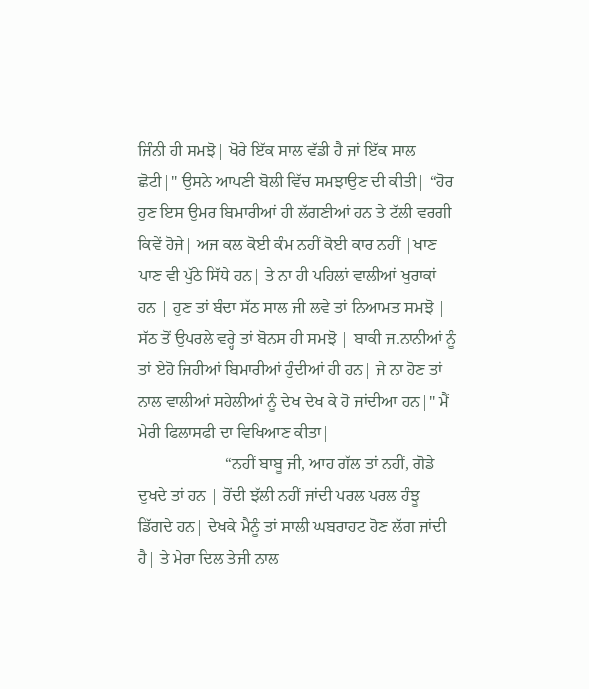ਜਿੰਨੀ ਹੀ ਸਮਝੋ| ਖੋਰੇ ਇੱਕ ਸਾਲ ਵੱਡੀ ਹੈ ਜਾਂ ਇੱਕ ਸਾਲ ਛੋਟੀ|" ਉਸਨੇ ਆਪਣੀ ਬੋਲੀ ਵਿੱਚ ਸਮਝਾਉਣ ਦੀ ਕੀਤੀ| “ਹੋਰ ਹੁਣ ਇਸ ਉਮਰ ਬਿਮਾਰੀਆਂ ਹੀ ਲੱਗਣੀਆਂ ਹਨ ਤੇ ਟੱਲੀ ਵਰਗੀ ਕਿਵੇਂ ਹੋਜੇ| ਅਜ ਕਲ ਕੋਈ ਕੰਮ ਨਹੀਂ ਕੋਈ ਕਾਰ ਨਹੀਂ |ਖਾਣ ਪਾਣ ਵੀ ਪੁੱਠੇ ਸਿੱਧੇ ਹਨ| ਤੇ ਨਾ ਹੀ ਪਹਿਲਾਂ ਵਾਲੀਆਂ ਖੁਰਾਕਾਂ ਹਨ | ਹੁਣ ਤਾਂ ਬੰਦਾ ਸੱਠ ਸਾਲ ਜੀ ਲਵੇ ਤਾਂ ਨਿਆਮਤ ਸਮਝੋ | ਸੱਠ ਤੋਂ ਉਪਰਲੇ ਵਰ੍ਹੇ ਤਾਂ ਬੋਨਸ ਹੀ ਸਮਝੋ | ਬਾਕੀ ਜ.ਨਾਨੀਆਂ ਨੂੰ ਤਾਂ ਏਹੋ ਜਿਹੀਆਂ ਬਿਮਾਰੀਆਂ ਹੁੰਦੀਆਂ ਹੀ ਹਨ| ਜੇ ਨਾ ਹੋਣ ਤਾਂ ਨਾਲ ਵਾਲੀਆਂ ਸਹੇਲੀਆਂ ਨੂੰ ਦੇਖ ਦੇਖ ਕੇ ਹੋ ਜਾਂਦੀਆ ਹਨ|" ਮੈਂ ਮੇਰੀ ਫਿਲਾਸਫੀ ਦਾ ਵਿਖਿਆਣ ਕੀਤਾ|
                     “ਨਹੀਂ ਬਾਬੂ ਜੀ, ਆਹ ਗੱਲ ਤਾਂ ਨਹੀਂ, ਗੋਡੇ ਦੁਖਦੇ ਤਾਂ ਹਨ | ਰੋਂਦੀ ਝੱਲੀ ਨਹੀਂ ਜਾਂਦੀ ਪਰਲ ਪਰਲ ਹੰਝੂ ਡਿੱਗਦੇ ਹਨ| ਦੇਖਕੇ ਮੈਨੂੰ ਤਾਂ ਸਾਲੀ ਘਬਰਾਹਟ ਹੋਣ ਲੱਗ ਜਾਂਦੀ ਹੈ| ਤੇ ਮੇਰਾ ਦਿਲ ਤੇਜੀ ਨਾਲ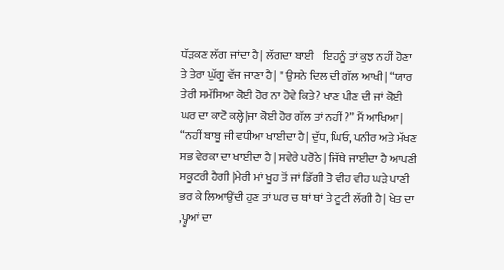ਧੱੜਕਣ ਲੱਗ ਜਾਂਦਾ ਹੈ| ਲੱਗਦਾ ਬਾਈ    ਇਹਨੂੰ ਤਾਂ ਕੁਝ ਨਹੀਂ ਹੋਣਾ ਤੇ ਤੇਰਾ ਘੁੱਗੂ ਵੱਜ ਜਾਣਾ ਹੈ| " ਉਸਨੇ ਦਿਲ ਦੀ ਗੱਲ ਆਖੀ| “ਯਾਰ ਤੇਰੀ ਸਮੱਸਿਆ ਕੋਈ ਹੋਰ ਨਾ ਹੋਵੇ ਕਿਤੇ? ਖਾਣ ਪੀਣ ਦੀ ਜਾਂ ਕੋਈ ਘਰ ਦਾ ਕਾਟੋ ਕਲ੍ਹੇ|ਜਾ ਕੋਈ ਹੋਰ ਗੱਲ ਤਾਂ ਨਹੀਂ ?” ਮੈਂ ਆਖਿਆ| “ਨਹੀਂ ਬਾਬੂ ਜੀ ਵਧੀਆ ਖਾਈਦਾ ਹੈ| ਦੁੱਧ, ਘਿਓ, ਪਨੀਰ ਅਤੇ ਮੱਖਣ ਸਭ ਵੇਰਕਾ ਦਾ ਖਾਈਦਾ ਹੈ | ਸਵੇਰੇ ਪਰੋਠੇ | ਜਿੱਥੇ ਜਾਈਦਾ ਹੈ ਆਪਣੀ ਸਕੂਟਰੀ ਹੈਗੀ |ਮੇਰੀ ਮਾਂ ਖੂਹ ਤੋਂ ਜਾਂ ਡਿੱਗੀ ਤੋ ਵੀਹ ਵੀਹ ਘੜੇ ਪਾਣੀ ਭਰ ਕੇ ਲਿਆਉਂਦੀ ਹੁਣ ਤਾਂ ਘਰ ਚ ਥਾਂ ਥਾਂ ਤੇ ਟੂਟੀ ਲੱਗੀ ਹੈ| ਖੇਤ ਦਾ ,ਪ੍ਹੂਆਂ ਦਾ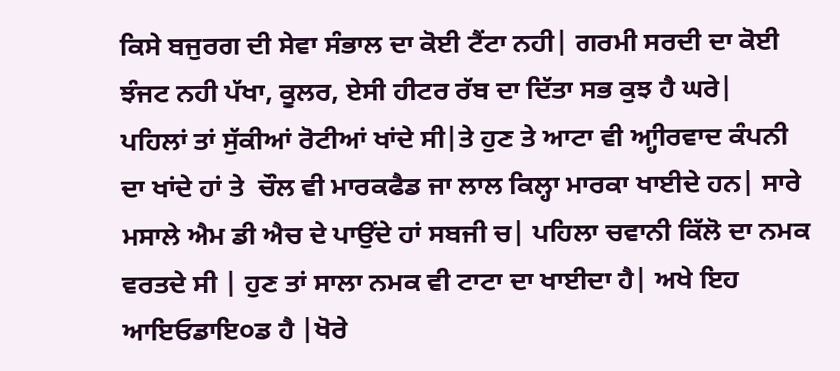ਕਿਸੇ ਬਜੁਰਗ ਦੀ ਸੇਵਾ ਸੰਭਾਲ ਦਾ ਕੋਈ ਟੈਂਟਾ ਨਹੀ| ਗਰਮੀ ਸਰਦੀ ਦਾ ਕੋਈ ਝੰਜਟ ਨਹੀ ਪੱਖਾ, ਕੂਲਰ, ਏਸੀ ਹੀਟਰ ਰੱਬ ਦਾ ਦਿੱਤਾ ਸਭ ਕੁਝ ਹੈ ਘਰੇ|  ਪਹਿਲਾਂ ਤਾਂ ਸੁੱਕੀਆਂ ਰੋਟੀਆਂ ਖਾਂਦੇ ਸੀ|ਤੇ ਹੁਣ ਤੇ ਆਟਾ ਵੀ ਆ੍ਹੀਰਵਾਦ ਕੰਪਨੀ ਦਾ ਖਾਂਦੇ ਹਾਂ ਤੇ  ਚੌਲ ਵੀ ਮਾਰਕਫੈਡ ਜਾ ਲਾਲ ਕਿਲ੍ਹਾ ਮਾਰਕਾ ਖਾਈਦੇ ਹਨ| ਸਾਰੇ ਮਸਾਲੇ ਐਮ ਡੀ ਐਚ ਦੇ ਪਾਉਂਦੇ ਹਾਂ ਸਬਜੀ ਚ| ਪਹਿਲਾ ਚਵਾਨੀ ਕਿੱਲੋ ਦਾ ਨਮਕ ਵਰਤਦੇ ਸੀ | ਹੁਣ ਤਾਂ ਸਾਲਾ ਨਮਕ ਵੀ ਟਾਟਾ ਦਾ ਖਾਈਦਾ ਹੈ| ਅਖੇ ਇਹ ਆਇਓਡਾਇ੦ਡ ਹੈ |ਖੋਰੇ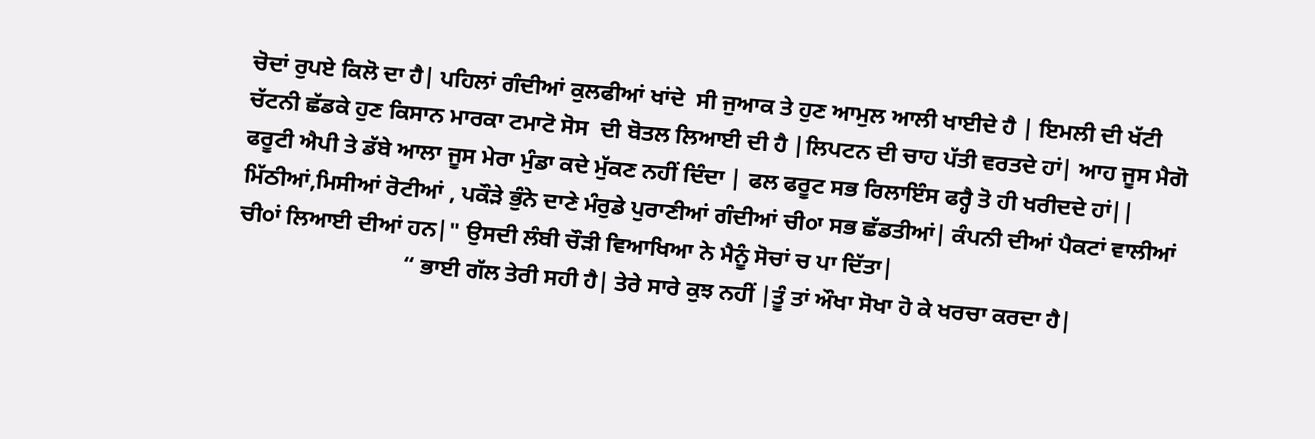ਚੋਦਾਂ ਰੁਪਏ ਕਿਲੋ ਦਾ ਹੈ| ਪਹਿਲਾਂ ਗੰਦੀਆਂ ਕੁਲਫੀਆਂ ਖਾਂਦੇ  ਸੀ ਜੁਆਕ ਤੇ ਹੁਣ ਆਮੁਲ ਆਲੀ ਖਾਈਦੇ ਹੈ | ਇਮਲੀ ਦੀ ਖੱਟੀ ਚੱਟਨੀ ਛੱਡਕੇ ਹੁਣ ਕਿਸਾਨ ਮਾਰਕਾ ਟਮਾਟੋ ਸੋਸ  ਦੀ ਬੋਤਲ ਲਿਆਈ ਦੀ ਹੈ |ਲਿਪਟਨ ਦੀ ਚਾਹ ਪੱਤੀ ਵਰਤਦੇ ਹਾਂ| ਆਹ ਜੂਸ ਮੈਗੋ ਫਰੂਟੀ ਐਪੀ ਤੇ ਡੱਬੇ ਆਲਾ ਜੂਸ ਮੇਰਾ ਮੁੰਡਾ ਕਦੇ ਮੁੱਕਣ ਨਹੀਂ ਦਿੰਦਾ | ਫਲ ਫਰੂਟ ਸਭ ਰਿਲਾਇੰਸ ਫਰ੍ਹੈ ਤੋ ਹੀ ਖਰੀਦਦੇ ਹਾਂ|| ਮਿੱਠੀਆਂ,ਮਿਸੀਆਂ ਰੋਟੀਆਂ , ਪਕੌੜੇ ਭੁੰਨੇ ਦਾਣੇ ਮੰਰੁਡੇ ਪੁਰਾਣੀਆਂ ਗੰਦੀਆਂ ਚੀ੦ਾ ਸਭ ਛੱਡਤੀਆਂ| ਕੰਪਨੀ ਦੀਆਂ ਪੈਕਟਾਂ ਵਾਲੀਆਂ ਚੀ੦ਾਂ ਲਿਆਈ ਦੀਆਂ ਹਨ|" ਉਸਦੀ ਲੰਬੀ ਚੌੜੀ ਵਿਆਖਿਆ ਨੇ ਮੈਨੂੰ ਸੋਚਾਂ ਚ ਪਾ ਦਿੱਤਾ|
                             “ ਭਾਈ ਗੱਲ ਤੇਰੀ ਸਹੀ ਹੈ| ਤੇਰੇ ਸਾਰੇ ਕੁਝ ਨਹੀਂ |ਤੂੰ ਤਾਂ ਔਖਾ ਸੋਖਾ ਹੋ ਕੇ ਖਰਚਾ ਕਰਦਾ ਹੈ|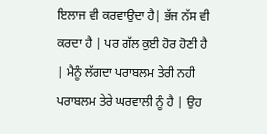ਇਲਾਜ ਵੀ ਕਰਵਾਉਦਾ ਹੈ| ਭੱਜ ਨੱਸ ਵੀ ਕਰਦਾ ਹੈ | ਪਰ ਗੱਲ ਕੁਈ ਹੋਰ ਹੋਣੀ ਹੈ | ਮੈਨੂੰ ਲੱਗਦਾ ਪਰਾਬਲਮ ਤੇਰੀ ਨਹੀ ਪਰਾਬਲਮ ਤੇਰੇ ਘਰਵਾਲੀ ਨੂੰ ਹੈ | ਉਹ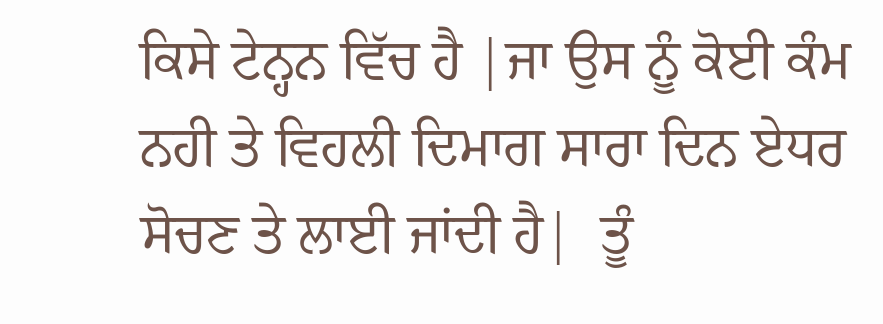ਕਿਸੇ ਟੇਨ੍ਹਨ ਵਿੱਚ ਹੈ |ਜਾ ਉਸ ਨੂੰ ਕੋਈ ਕੰਮ ਨਹੀ ਤੇ ਵਿਹਲੀ ਦਿਮਾਗ ਸਾਰਾ ਦਿਨ ਏਧਰ ਸੋਚਣ ਤੇ ਲਾਈ ਜਾਂਦੀ ਹੈ|  ਤੂੰ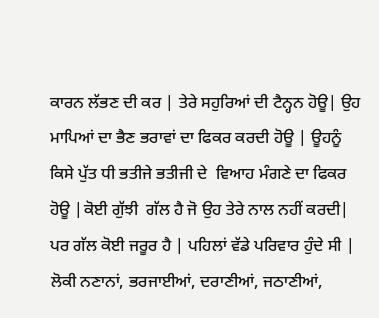ਕਾਰਨ ਲੱਭਣ ਦੀ ਕਰ | ਤੇਰੇ ਸਹੁਰਿਆਂ ਦੀ ਟੈਨ੍ਹਨ ਹੋਊ| ਉਹ ਮਾਪਿਆਂ ਦਾ ਭੈਣ ਭਰਾਵਾਂ ਦਾ ਫਿਕਰ ਕਰਦੀ ਹੋਊ | ਊਹਨੂੰ ਕਿਸੇ ਪੁੱਤ ਧੀ ਭਤੀਜੇ ਭਤੀਜੀ ਦੇ  ਵਿਆਹ ਮੰਗਣੇ ਦਾ ਫਿਕਰ ਹੋਊ |ਕੋਈ ਗੁੱਝੀ  ਗੱਲ ਹੈ ਜੋ ਉਹ ਤੇਰੇ ਨਾਲ ਨਹੀਂ ਕਰਦੀ| ਪਰ ਗੱਲ ਕੋਈ ਜਰੂਰ ਹੈ | ਪਹਿਲਾਂ ਵੱਡੇ ਪਰਿਵਾਰ ਹੁੰਦੇ ਸੀ |  ਲੋਕੀ ਨਣਾਨਾਂ, ਭਰਜਾਈਆਂ, ਦਰਾਣੀਆਂ, ਜਠਾਣੀਆਂ,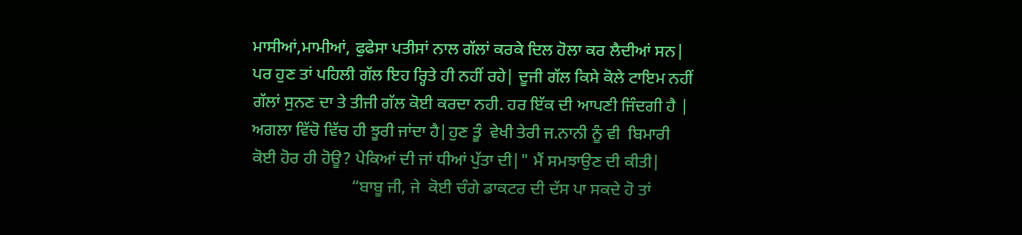ਮਾਸੀਆਂ,ਮਾਮੀਆਂ, ਫੁਫੇਸਾ ਪਤੀਸਾਂ ਨਾਲ ਗੱਲਾਂ ਕਰਕੇ ਦਿਲ ਹੋਲਾ ਕਰ ਲੈਦੀਆਂ ਸਨ| ਪਰ ਹੁਣ ਤਾਂ ਪਹਿਲੀ ਗੱਲ ਇਹ ਰ੍ਹਿਤੇ ਹੀ ਨਹੀਂ ਰਹੇ| ਦੂਜੀ ਗੱਲ ਕਿਸੇ ਕੋਲੇ ਟਾਇਮ ਨਹੀਂ ਗੱਲਾਂ ਸੁਨਣ ਦਾ ਤੇ ਤੀਜੀ ਗੱਲ ਕੋਈ ਕਰਦਾ ਨਹੀ. ਹਰ ਇੱਕ ਦੀ ਆਪਣੀ ਜਿੰਦਗੀ ਹੈ | ਅਗਲਾ ਵਿੱਚੋ ਵਿੱਚ ਹੀ ਝੂਰੀ ਜਾਂਦਾ ਹੈ|ਹੁਣ ਤੂੰ  ਵੇਖੀ ਤੇਰੀ ਜ.ਨਾਨੀ ਨੂੰ ਵੀ  ਬਿਮਾਰੀ ਕੋਈ ਹੋਰ ਹੀ ਹੋਊ? ਪੇਕਿਆਂ ਦੀ ਜਾਂ ਧੀਆਂ ਪੁੱਤਾ ਦੀ|" ਮੈਂ ਸਮਝਾਉਣ ਦੀ ਕੀਤੀ|
                        “ਬਾਬੂ ਜੀ, ਜੇ  ਕੋਈ ਚੰਗੇ ਡਾਕਟਰ ਦੀ ਦੱਸ ਪਾ ਸਕਦੇ ਹੋ ਤਾਂ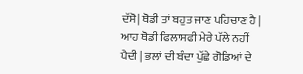ਦੱਸੋ| ਥੋਡੀ ਤਾਂ ਬਹੁਤ ਜਾਣ ਪਹਿਚਾਣ ਹੈ | ਆਹ ਥੋਡੀ ਫਿਲਾਸਫੀ ਮੇਰੇ ਪੱਲੇ ਨਹੀਂ ਪੈਦੀ | ਭਲਾਂ ਦੀ ਬੰਦਾ ਪੁੱਛੇ ਗੋਡਿਆਂ ਦੇ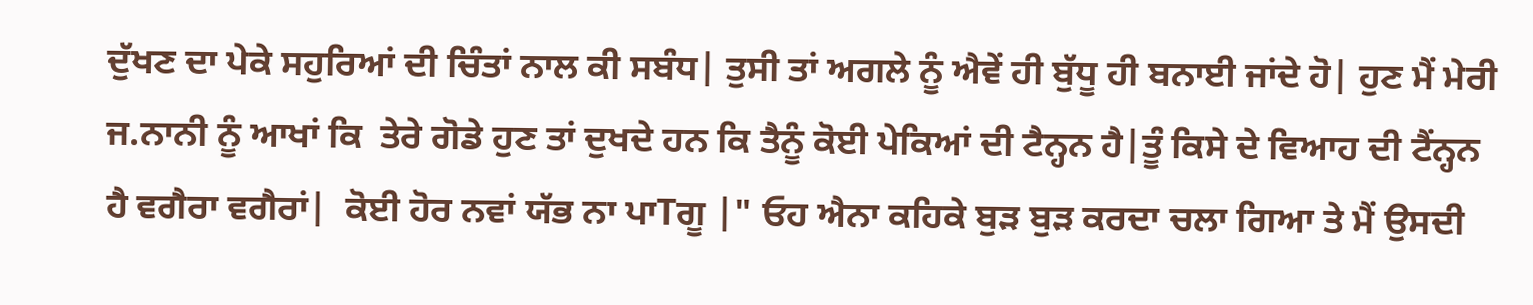ਦੁੱਖਣ ਦਾ ਪੇਕੇ ਸਹੁਰਿਆਂ ਦੀ ਚਿੰਤਾਂ ਨਾਲ ਕੀ ਸਬੰਧ| ਤੁਸੀ ਤਾਂ ਅਗਲੇ ਨੂੰ ਐਵੇਂ ਹੀ ਬੁੱਧੂ ਹੀ ਬਨਾਈ ਜਾਂਦੇ ਹੋ| ਹੁਣ ਮੈਂ ਮੇਰੀ ਜ.ਨਾਨੀ ਨੂੰ ਆਖਾਂ ਕਿ  ਤੇਰੇ ਗੋਡੇ ਹੁਣ ਤਾਂ ਦੁਖਦੇ ਹਨ ਕਿ ਤੈਨੂੰ ਕੋਈ ਪੇਕਿਆਂ ਦੀ ਟੈਨ੍ਹਨ ਹੈ|ਤੂੰ ਕਿਸੇ ਦੇ ਵਿਆਹ ਦੀ ਟੈਂਨ੍ਹਨ ਹੈ ਵਗੈਰਾ ਵਗੈਰਾਂ|  ਕੋਈ ਹੋਰ ਨਵਾਂ ਯੱਭ ਨਾ ਪਾTਗੂ |" ਓਹ ਐਨਾ ਕਹਿਕੇ ਬੁੜ ਬੁੜ ਕਰਦਾ ਚਲਾ ਗਿਆ ਤੇ ਮੈਂ ਉਸਦੀ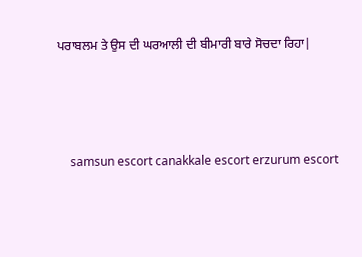ਪਰਾਬਲਮ ਤੇ ਉਸ ਦੀ ਘਰਆਲੀ ਦੀ ਬੀਮਾਰੀ ਬਾਰੇ ਸੋਚਦਾ ਰਿਹਾ|





    samsun escort canakkale escort erzurum escort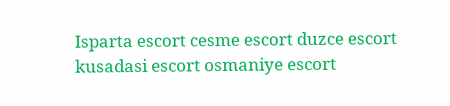Isparta escort cesme escort duzce escort kusadasi escort osmaniye escort